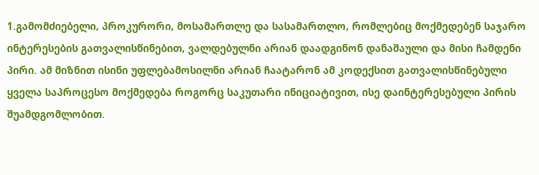1.გამომძიებელი, პროკურორი, მოსამართლე და სასამართლო, რომლებიც მოქმედებენ საჯარო ინტერესების გათვალისწინებით, ვალდებულნი არიან დაადგინონ დანაშაული და მისი ჩამდენი პირი. ამ მიზნით ისინი უფლებამოსილნი არიან ჩაატარონ ამ კოდექსით გათვალისწინებული ყველა საპროცესო მოქმედება როგორც საკუთარი ინიციატივით, ისე დაინტერესებული პირის შუამდგომლობით.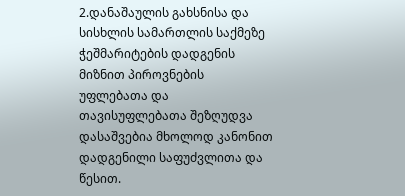2.დანაშაულის გახსნისა და სისხლის სამართლის საქმეზე ჭეშმარიტების დადგენის მიზნით პიროვნების უფლებათა და თავისუფლებათა შეზღუდვა დასაშვებია მხოლოდ კანონით დადგენილი საფუძვლითა და წესით.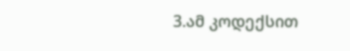3.ამ კოდექსით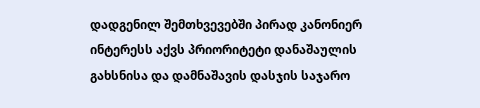დადგენილ შემთხვევებში პირად კანონიერ ინტერესს აქვს პრიორიტეტი დანაშაულის გახსნისა და დამნაშავის დასჯის საჯარო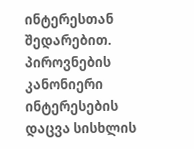ინტერესთან შედარებით. პიროვნების კანონიერი ინტერესების დაცვა სისხლის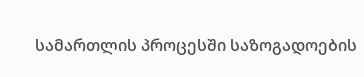სამართლის პროცესში საზოგადოების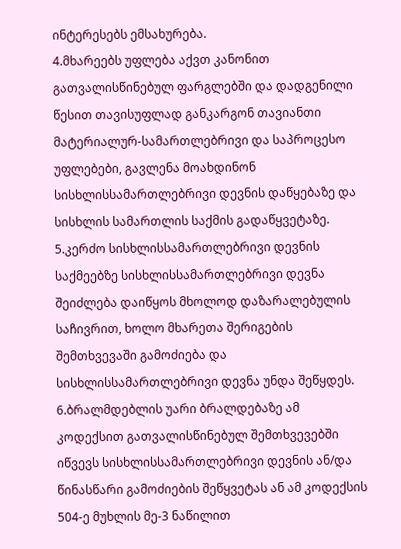ინტერესებს ემსახურება.
4.მხარეებს უფლება აქვთ კანონით გათვალისწინებულ ფარგლებში და დადგენილი წესით თავისუფლად განკარგონ თავიანთი მატერიალურ-სამართლებრივი და საპროცესო უფლებები, გავლენა მოახდინონ სისხლისსამართლებრივი დევნის დაწყებაზე და სისხლის სამართლის საქმის გადაწყვეტაზე.
5.კერძო სისხლისსამართლებრივი დევნის საქმეებზე სისხლისსამართლებრივი დევნა შეიძლება დაიწყოს მხოლოდ დაზარალებულის საჩივრით, ხოლო მხარეთა შერიგების შემთხვევაში გამოძიება და სისხლისსამართლებრივი დევნა უნდა შეწყდეს.
6.ბრალმდებლის უარი ბრალდებაზე ამ კოდექსით გათვალისწინებულ შემთხვევებში იწვევს სისხლისსამართლებრივი დევნის ან/და წინასწარი გამოძიების შეწყვეტას ან ამ კოდექსის 504-ე მუხლის მე-3 ნაწილით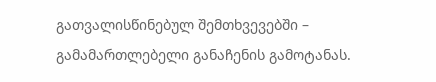გათვალისწინებულ შემთხვევებში – გამამართლებელი განაჩენის გამოტანას.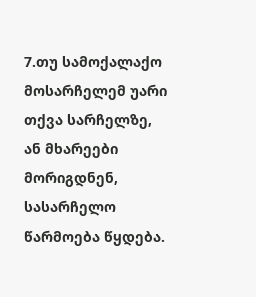7.თუ სამოქალაქო მოსარჩელემ უარი თქვა სარჩელზე, ან მხარეები მორიგდნენ, სასარჩელო წარმოება წყდება.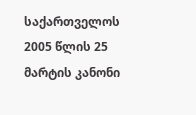საქართველოს 2005 წლის 25 მარტის კანონი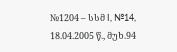№1204 – სსმ I, №14, 18.04.2005 წ., მუხ.94